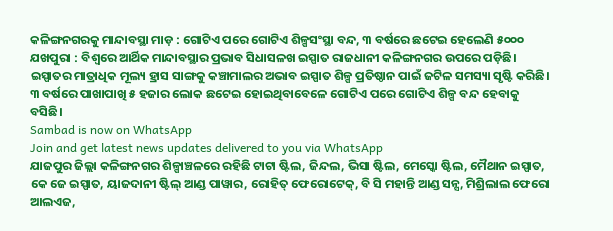କଳିଙ୍ଗନଗରକୁ ମାନ୍ଦାବସ୍ଥା ମାଡ଼ : ଗୋଟିଏ ପରେ ଗୋଟିଏ ଶିଳ୍ପସଂସ୍ଥା ବନ୍ଦ, ୩ ବର୍ଷରେ ଛଟେଇ ହେଲେଣି ୫୦୦୦
ଯଖପୁରା : ବିଶ୍ବରେ ଆର୍ଥିକ ମାନ୍ଦାବସ୍ଥାର ପ୍ରଭାବ ସିଧାସଳଖ ଇସ୍ପାତ ରାଜଧାନୀ କଳିଙ୍ଗନଗର ଉପରେ ପଡ଼ିଛି। ଇସ୍ପାତର ମାତ୍ରାଧିକ ମୂଲ୍ୟ ହ୍ରାସ ସାଙ୍ଗକୁ କଞ୍ଚାମାଲର ଅଭାବ ଇସ୍ପାତ ଶିଳ୍ପ ପ୍ରତିଷ୍ଠାନ ପାଇଁ ଜଟିଳ ସମସ୍ୟା ସୃଷ୍ଟି କରିଛି। ୩ ବର୍ଷରେ ପାଖାପାଖି ୫ ହଜାର ଲୋକ ଛଟେଇ ହୋଇଥିବାବେଳେ ଗୋଟିଏ ପରେ ଗୋଟିଏ ଶିଳ୍ପ ବନ୍ଦ ହେବାକୁ ବସିଛି।
Sambad is now on WhatsApp
Join and get latest news updates delivered to you via WhatsApp
ଯାଜପୁର ଜିଲ୍ଲା କଳିଙ୍ଗନଗର ଶିଳ୍ପାଞ୍ଚଳରେ ରହିଛି ଟାଟା ଷ୍ଟିଲ, ଜିନ୍ଦଲ, ଭିସା ଷ୍ଟିଲ, ମେସ୍କୋ ଷ୍ଟିଲ, ମୈଥାନ ଇସ୍ପାତ, କେ ଜେ ଇସ୍ପାତ, ୟାଜଦାନୀ ଷ୍ଟିଲ୍ ଆଣ୍ଡ ପାୱାର, ରୋହିତ୍ ଫେରୋଟେକ୍, ବି ସି ମହାନ୍ତି ଆଣ୍ଡ ସନ୍ସ, ମିଶ୍ରିଲାଲ ଫେରୋ ଆଲଏଜ,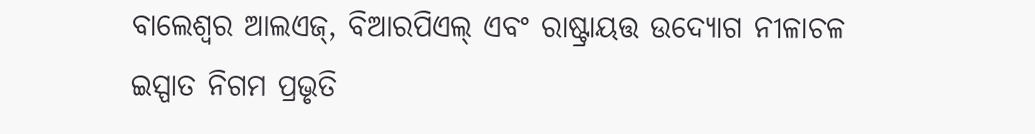ବାଲେଶ୍ଵର ଆଲଏଜ୍, ବିଆରପିଏଲ୍ ଏବଂ ରାଷ୍ଟ୍ରାୟତ୍ତ ଉଦ୍ୟୋଗ ନୀଳାଚଳ ଇସ୍ପାତ ନିଗମ ପ୍ରଭୃତି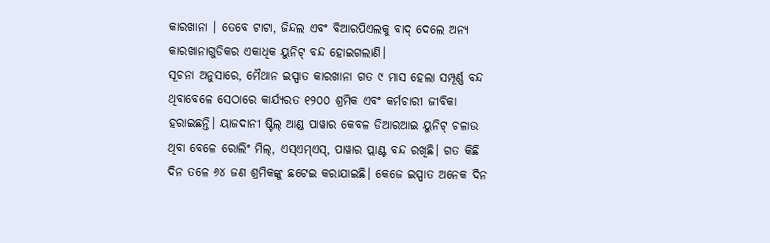କାରଖାନା । ତେବେ ଟାଟା, ଜିନ୍ଦଲ ଏବଂ ବିଆରପିଏଲକୁ ବାଦ୍ ଦେଲେ ଅନ୍ୟ କାରଖାନାଗୁଡିକର ଏକାଧିକ ୟୁନିଟ୍ ବନ୍ଦ ହୋଇଗଲାଣି।
ସୂଚନା ଅନୁସାରେ, ମୈଥାନ ଇସ୍ପାତ କାରଖାନା ଗତ ୯ ମାସ ହେଲା ସମ୍ପୂର୍ଣ୍ଣ ବନ୍ଦ ଥିବାବେଳେ ସେଠାରେ କାର୍ଯ୍ୟରତ ୧୨୦୦ ଶ୍ରମିକ ଏବଂ କର୍ମଚାରୀ ଜୀବିକା ହରାଇଛନ୍ତି। ୟାଜଦାନୀ ଷ୍ଟିଲ୍ ଆଣ୍ଡ ପାୱାର କେବଳ ଡିଆରଆଇ ୟୁନିଟ୍ ଚଳାଉ ଥିବା ବେଳେ ରୋଲିଂ ମିଲ୍, ଏସ୍ଏମ୍ଏସ୍, ପାୱାର ପ୍ଲାଣ୍ଟ ବନ୍ଦ ରଖିଛି। ଗତ କିଛି ଦିନ ତଳେ ୬୪ ଜଣ ଶ୍ରମିକଙ୍କୁ ଛଟେଇ କରାଯାଇଛି। କେଜେ ଇସ୍ପାତ ଅନେକ ଦିନ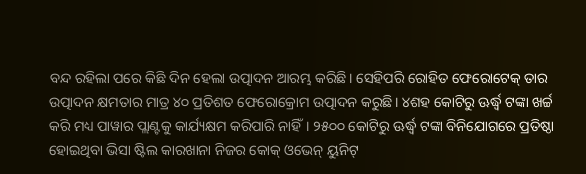ବନ୍ଦ ରହିଲା ପରେ କିଛି ଦିନ ହେଲା ଉତ୍ପାଦନ ଆରମ୍ଭ କରିଛି। ସେହିପରି ରୋହିତ ଫେରୋଟେକ୍ ତାର ଉତ୍ପାଦନ କ୍ଷମତାର ମାତ୍ର ୪୦ ପ୍ରତିଶତ ଫେରୋକ୍ରୋମ ଉତ୍ପାଦନ କରୁଛି। ୪ଶହ କୋଟିରୁ ଊର୍ଦ୍ଧ୍ବ ଟଙ୍କା ଖର୍ଚ୍ଚ କରି ମଧ୍ୟ ପାୱାର ପ୍ଲାଣ୍ଟକୁ କାର୍ଯ୍ୟକ୍ଷମ କରିପାରି ନାହିଁ। ୨୫୦୦ କୋଟିରୁ ଊର୍ଦ୍ଧ୍ବ ଟଙ୍କା ବିନିଯୋଗରେ ପ୍ରତିଷ୍ଠା ହୋଇଥିବା ଭିସା ଷ୍ଟିଲ କାରଖାନା ନିଜର କୋକ୍ ଓଭେନ୍ ୟୁନିଟ୍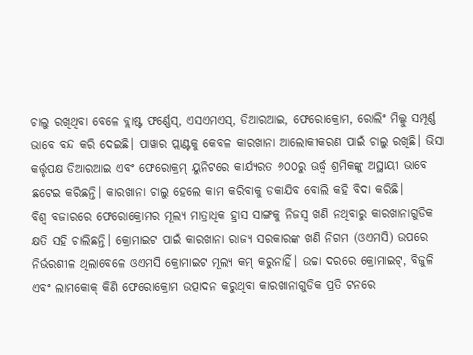ଚାଲୁ ରଖିଥିବା ବେଳେ ବ୍ଲାଷ୍ଟ ଫର୍ଣ୍ଣେସ୍, ଏସଏମଏସ୍, ଡିଆରଆଇ, ଫେରୋକ୍ରୋମ, ରୋଲିଂ ମିଲ୍କୁ ସମ୍ପୂର୍ଣ୍ଣ ଭାବେ ବନ୍ଦ କରି ଦେଇଛି। ପାୱାର ପ୍ଲାଣ୍ଟକୁ କେବଳ କାରଖାନା ଆଲୋକୀକରଣ ପାଇଁ ଚାଲୁ ରଖିଛି। ଭିସା କର୍ତ୍ତୃପକ୍ଷ ଡିଆରଆଇ ଏବଂ ଫେରୋକ୍ରମ୍ ୟୁନିଟରେ କାର୍ଯ୍ୟରତ ୬୦୦ରୁ ଊର୍ଦ୍ଧ୍ବ ଶ୍ରମିକଙ୍କୁ ଅସ୍ଥାୟୀ ଭାବେ ଛଟେଇ କରିଛନ୍ତି। କାରଖାନା ଚାଲୁ ହେଲେ କାମ କରିବାକୁ ଡକାଯିବ ବୋଲି କହି ବିଦା କରିଛି।
ବିଶ୍ବ ବଜାରରେ ଫେରୋକ୍ରୋମର ମୂଲ୍ୟ ମାତ୍ରାଧିକ ହ୍ରାସ ସାଙ୍ଗକୁ ନିଜସ୍ୱ ଖଣି ନଥିବାରୁ କାରଖାନାଗୁଡିକ କ୍ଷତି ସହି ଚାଲିଛନ୍ତି। କ୍ରୋମାଇଟ ପାଇଁ କାରଖାନା ରାଜ୍ୟ ସରକାରଙ୍କ ଖଣି ନିଗମ (ଓଏମସି) ଉପରେ ନିର୍ଭରଶୀଳ ଥିଲାବେଳେ ଓଏମସି କ୍ରୋମାଇଟ ମୂଲ୍ୟ କମ୍ କରୁନାହିଁ। ଉଚ୍ଚା ଦରରେ କ୍ରୋମାଇଟ୍, ବିଜୁଳି ଏବଂ ଲାମକୋକ୍ କିଣି ଫେରୋକ୍ରୋମ ଉତ୍ପାଦନ କରୁଥିବା କାରଖାନାଗୁଡିକ ପ୍ରତି ଟନରେ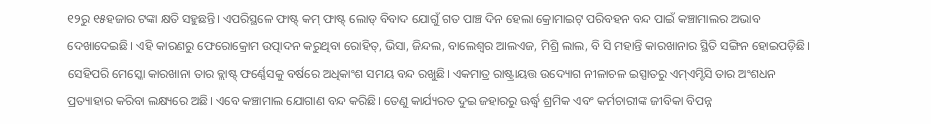୧୨ରୁ ୧୫ହଜାର ଟଙ୍କା କ୍ଷତି ସହୁଛନ୍ତି। ଏପରିସ୍ଥଳେ ଫାଷ୍ଟ୍ କମ୍ ଫାଷ୍ଟ୍ ଲୋଡ୍ ବିବାଦ ଯୋଗୁଁ ଗତ ପାଞ୍ଚ ଦିନ ହେଲା କ୍ରୋମାଇଟ୍ ପରିବହନ ବନ୍ଦ ପାଇଁ କଞ୍ଚାମାଲର ଅଭାବ ଦେଖାଦେଇଛି। ଏହି କାରଣରୁ ଫେରୋକ୍ରୋମ ଉତ୍ପାଦନ କରୁଥିବା ରୋହିତ୍, ଭିସା, ଜିନ୍ଦଲ, ବାଲେଶ୍ବର ଆଲଏଜ, ମିଶ୍ରି ଲାଲ, ବି ସି ମହାନ୍ତି କାରଖାନାର ସ୍ଥିତି ସଙ୍ଗିନ ହୋଇପଡ଼ିଛି। ସେହିପରି ମେସ୍କୋ କାରଖାନା ତାର ବ୍ଲାଷ୍ଟ୍ ଫର୍ଣ୍ଣେସକୁ ବର୍ଷରେ ଅଧିକାଂଶ ସମୟ ବନ୍ଦ ରଖୁଛି। ଏକମାତ୍ର ରାଷ୍ଟ୍ରାୟତ୍ତ ଉଦ୍ୟୋଗ ନୀଳାଚଳ ଇସ୍ପାତରୁ ଏମ୍ଏମ୍ଟିସି ତାର ଅଂଶଧନ ପ୍ରତ୍ୟାହାର କରିବା ଲକ୍ଷ୍ୟରେ ଅଛି। ଏବେ କଞ୍ଚାମାଲ ଯୋଗାଣ ବନ୍ଦ କରିଛି। ତେଣୁ କାର୍ଯ୍ୟରତ ଦୁଇ ଜହାରରୁ ଊର୍ଦ୍ଧ୍ବ ଶ୍ରମିକ ଏବଂ କର୍ମଚାରୀଙ୍କ ଜୀବିକା ବିପନ୍ନ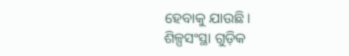ହେବାକୁ ଯାଉଛି।
ଶିଳ୍ପସଂସ୍ଥା ଗୁଡ଼ିକ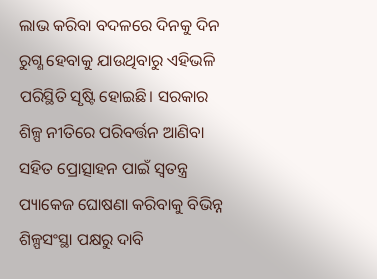ଲାଭ କରିବା ବଦଳରେ ଦିନକୁ ଦିନ ରୁଗ୍ଣ ହେବାକୁ ଯାଉଥିବାରୁ ଏହିଭଳି ପରିସ୍ଥିତି ସୃଷ୍ଟି ହୋଇଛି। ସରକାର ଶିଳ୍ପ ନୀତିରେ ପରିବର୍ତ୍ତନ ଆଣିବା ସହିତ ପ୍ରୋତ୍ସାହନ ପାଇଁ ସ୍ବତନ୍ତ୍ର ପ୍ୟାକେଜ ଘୋଷଣା କରିବାକୁ ବିଭିନ୍ନ ଶିଳ୍ପସଂସ୍ଥା ପକ୍ଷରୁ ଦାବି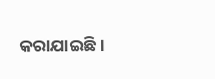କରାଯାଇଛି।